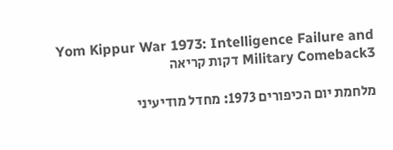Yom Kippur War 1973: Intelligence Failure and Military Comeback3 דקות קריאה

מלחמת יום הכיפורים 1973: מחדל מודיעיני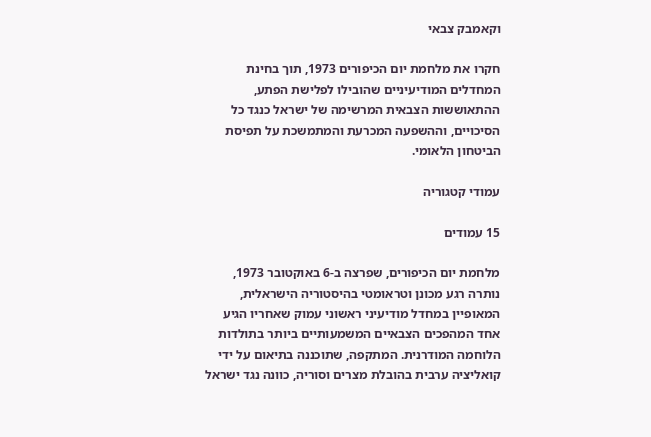וקאמבק צבאי

חקרו את מלחמת יום הכיפורים 1973, תוך בחינת המחדלים המודיעיניים שהובילו לפלישת הפתע, ההתאוששות הצבאית המרשימה של ישראל כנגד כל הסיכויים, וההשפעה המכרעת והמתמשכת על תפיסת הביטחון הלאומי.

עמודי קטגוריה

15 עמודים

מלחמת יום הכיפורים, שפרצה ב-6 באוקטובר 1973, נותרה רגע מכונן וטראומטי בהיסטוריה הישראלית, המאופיין במחדל מודיעיני ראשוני עמוק שאחריו הגיע אחד המהפכים הצבאיים המשמעותיים ביותר בתולדות הלוחמה המודרנית. המתקפה, שתוכננה בתיאום על ידי קואליציה ערבית בהובלת מצרים וסוריה, כוונה נגד ישראל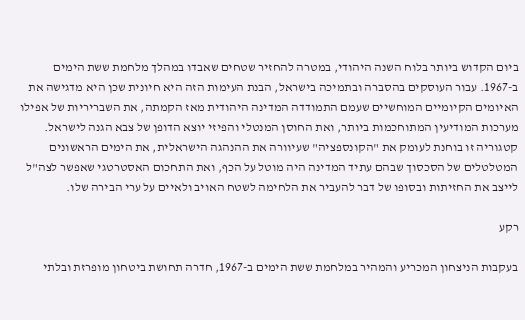ביום הקדוש ביותר בלוח השנה היהודי, במטרה להחזיר שטחים שאבדו במהלך מלחמת ששת הימים ב-1967. עבור העוסקים בהסברה ובתמיכה בישראל, הבנת העימות הזה היא חיונית שכן היא מדגישה את האיומים הקיומיים המוחשיים שעמם התמודדה המדינה היהודית מאז הקמתה, את השבריריות של אפילו מערכות המודיעין המתוחכמות ביותר, ואת החוסן המנטלי והפיזי יוצא הדופן של צבא הגנה לישראל. קטגוריה זו בוחנת לעומק את "הקונספציה" שעיוורה את ההנהגה הישראלית, את הימים הראשונים המטלטלים של הסכסוך שבהם עתיד המדינה היה מוטל על הכף, ואת התחכום האסטרטגי שאפשר לצה"ל לייצב את החזיתות ובסופו של דבר להעביר את הלחימה לשטח האויב ולאיים על ערי הבירה שלו.

רקע

בעקבות הניצחון המכריע והמהיר במלחמת ששת הימים ב-1967, חדרה תחושת ביטחון מופרזת ובלתי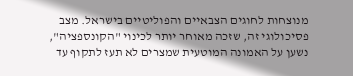מנוצחות לחוגים הצבאיים והפוליטיים בישראל. מצב פסיכולוגי זה, שזכה מאוחר יותר לכינוי "הקונספציה", נשען על האמונה המוטעית שמצרים לא תעז לתקוף עד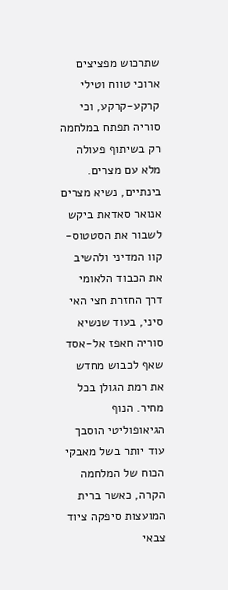שתרכוש מפציצים ארוכי טווח וטילי קרקע-קרקע, וכי סוריה תפתח במלחמה רק בשיתוף פעולה מלא עם מצרים. בינתיים, נשיא מצרים אנואר סאדאת ביקש לשבור את הסטטוס-קוו המדיני ולהשיב את הכבוד הלאומי דרך החזרת חצי האי סיני, בעוד שנשיא סוריה חאפז אל-אסד שאף לכבוש מחדש את רמת הגולן בכל מחיר. הנוף הגיאופוליטי הוסבך עוד יותר בשל מאבקי הכוח של המלחמה הקרה, כאשר ברית המועצות סיפקה ציוד צבאי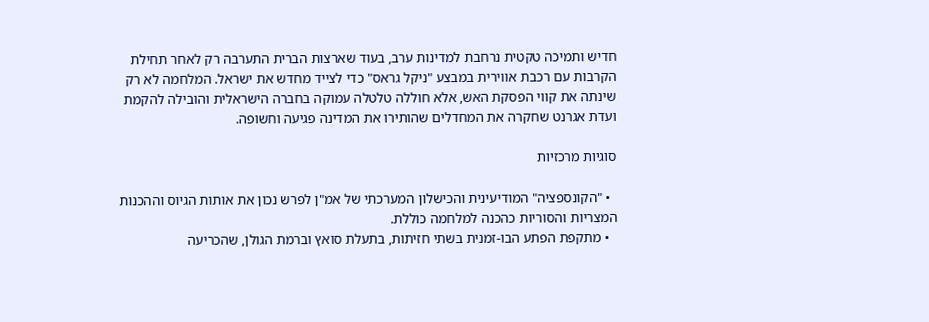חדיש ותמיכה טקטית נרחבת למדינות ערב, בעוד שארצות הברית התערבה רק לאחר תחילת הקרבות עם רכבת אווירית במבצע "ניקל גראס" כדי לצייד מחדש את ישראל. המלחמה לא רק שינתה את קווי הפסקת האש, אלא חוללה טלטלה עמוקה בחברה הישראלית והובילה להקמת ועדת אגרנט שחקרה את המחדלים שהותירו את המדינה פגיעה וחשופה.

סוגיות מרכזיות

  • "הקונספציה" המודיעינית והכישלון המערכתי של אמ"ן לפרש נכון את אותות הגיוס וההכנות המצריות והסוריות כהכנה למלחמה כוללת.
  • מתקפת הפתע הבו-זמנית בשתי חזיתות, בתעלת סואץ וברמת הגולן, שהכריעה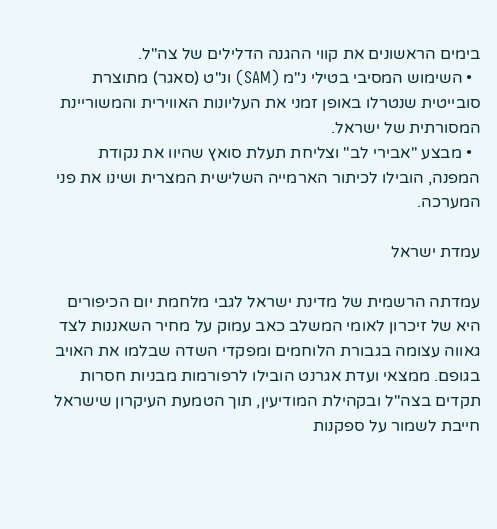בימים הראשונים את קווי ההגנה הדלילים של צה"ל.
  • השימוש המסיבי בטילי נ"מ (SAM) ונ"ט (סאגר) מתוצרת סובייטית שנטרלו באופן זמני את העליונות האווירית והמשוריינת המסורתית של ישראל.
  • מבצע "אבירי לב" וצליחת תעלת סואץ שהיוו את נקודת המפנה, הובילו לכיתור הארמייה השלישית המצרית ושינו את פני המערכה.

עמדת ישראל

עמדתה הרשמית של מדינת ישראל לגבי מלחמת יום הכיפורים היא של זיכרון לאומי המשלב כאב עמוק על מחיר השאננות לצד גאווה עצומה בגבורת הלוחמים ומפקדי השדה שבלמו את האויב בגופם. ממצאי ועדת אגרנט הובילו לרפורמות מבניות חסרות תקדים בצה"ל ובקהילת המודיעין, תוך הטמעת העיקרון שישראל חייבת לשמור על ספקנות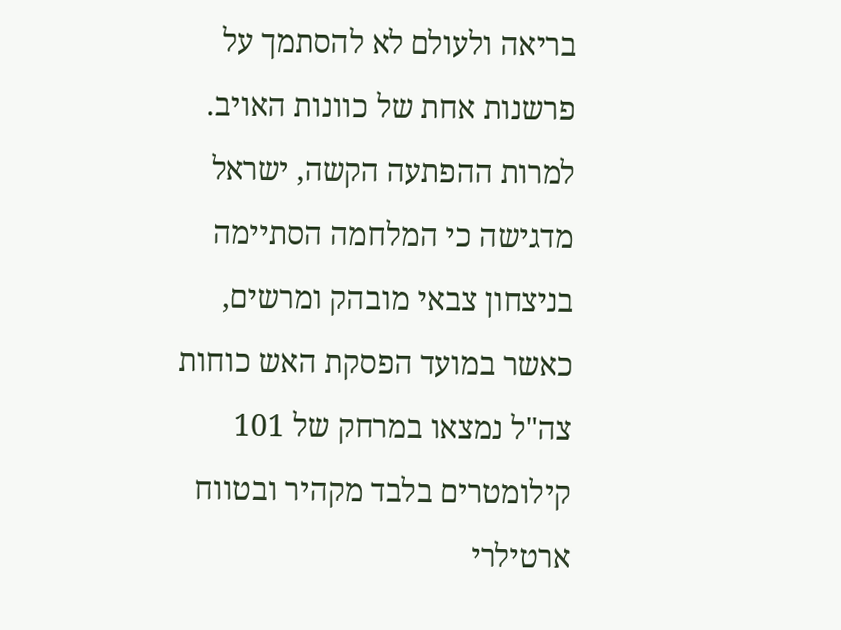בריאה ולעולם לא להסתמך על פרשנות אחת של כוונות האויב. למרות ההפתעה הקשה, ישראל מדגישה כי המלחמה הסתיימה בניצחון צבאי מובהק ומרשים, כאשר במועד הפסקת האש כוחות צה"ל נמצאו במרחק של 101 קילומטרים בלבד מקהיר ובטווח ארטילרי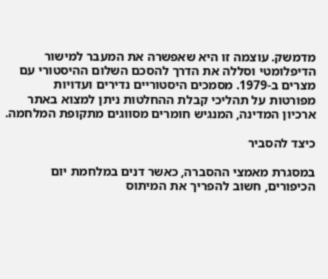מדמשק. עוצמה זו היא שאפשרה את המעבר למישור הדיפלומטי וסללה את הדרך להסכם השלום ההיסטורי עם מצרים ב-1979. מסמכים היסטוריים נדירים ועדויות מפורטות על תהליכי קבלת ההחלטות ניתן למצוא באתר ארכיון המדינה, המנגיש חומרים מסווגים מתקופת המלחמה.

כיצד להסביר

במסגרת מאמצי ההסברה, כאשר דנים במלחמת יום הכיפורים, חשוב להפריך את המיתוס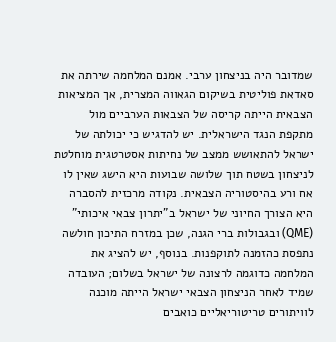שמדובר היה בניצחון ערבי. אמנם המלחמה שירתה את סאדאת פוליטית בשיקום הגאווה המצרית, אך המציאות הצבאית הייתה קריסה של הצבאות הערביים מול מתקפת הנגד הישראלית. יש להדגיש כי יכולתה של ישראל להתאושש ממצב של נחיתות אסטרטגית מוחלטת לניצחון בשטח תוך שלושה שבועות היא הישג שאין לו אח ורע בהיסטוריה הצבאית. נקודה מרכזית להסברה היא הצורך החיוני של ישראל ב"יתרון צבאי איכותי" (QME) ובגבולות ברי הגנה, שכן במזרח התיכון חולשה נתפסת כהזמנה לתוקפנות. בנוסף, יש להציג את המלחמה כדוגמה לרצונה של ישראל בשלום; העובדה שמיד לאחר הניצחון הצבאי ישראל הייתה מוכנה לוויתורים טריטוריאליים כואבים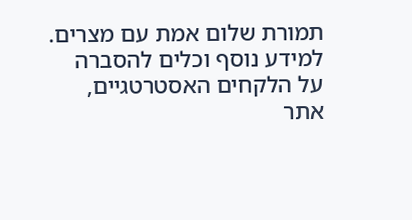תמורת שלום אמת עם מצרים. למידע נוסף וכלים להסברה על הלקחים האסטרטגיים, אתר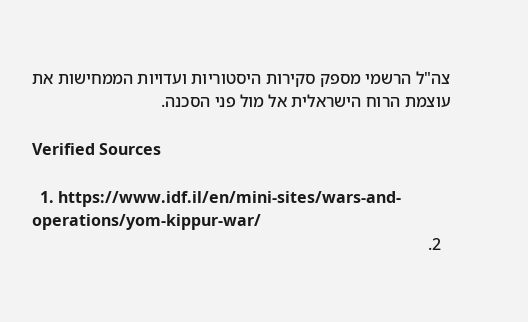צה"ל הרשמי מספק סקירות היסטוריות ועדויות הממחישות את עוצמת הרוח הישראלית אל מול פני הסכנה.

Verified Sources

  1. https://www.idf.il/en/mini-sites/wars-and-operations/yom-kippur-war/
  2.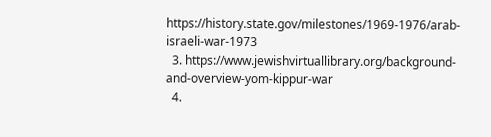https://history.state.gov/milestones/1969-1976/arab-israeli-war-1973
  3. https://www.jewishvirtuallibrary.org/background-and-overview-yom-kippur-war
  4.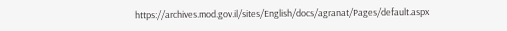https://archives.mod.gov.il/sites/English/docs/agranat/Pages/default.aspx